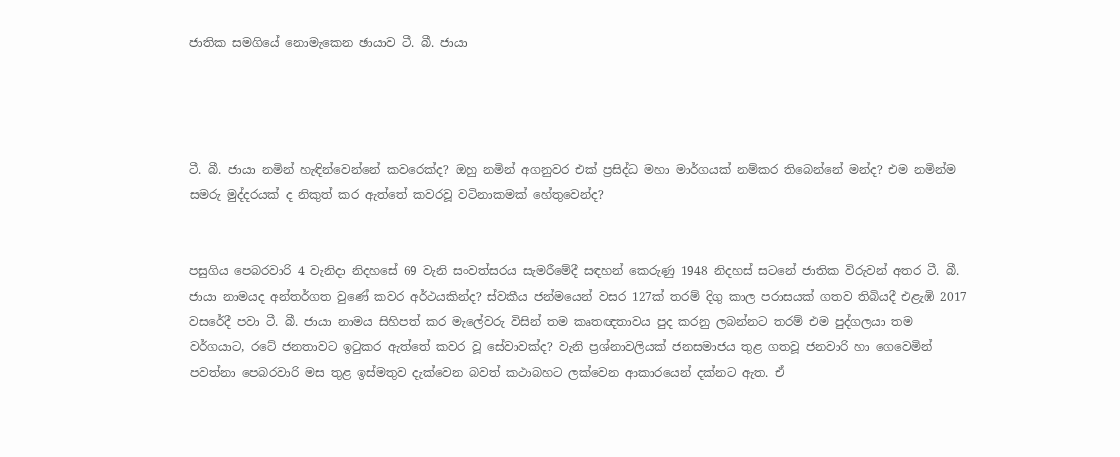ජාතික සමගියේ නොමැකෙන ඡායාව ටී. බී. ජායා




ටී. බී. ජායා නමින් හැඳින්වෙන්නේ කවරෙක්ද? ඔහු නමින් අගනුවර එක් ප්‍රසිද්ධ මහා මාර්ගයක් නම්කර තිබෙන්නේ මන්ද? එම නමින්ම සමරු මුද්දරයක් ද නිකුත් කර ඇත්තේ කවරවූ වටිනාකමක් හේතුවෙන්ද?


පසුගිය පෙබරවාරි 4 වැනිදා නිදහසේ 69 වැනි සංවත්සරය සැමරීමේදී සඳහන් කෙරුණු 1948 නිදහස් සටනේ ජාතික විරුවන් අතර ටී. බී. ජායා නාමයද අන්තර්ගත වුණේ කවර අර්ථයකින්ද? ස්වකීය ජන්මයෙන් වසර 127ක් තරම් දිගු කාල පරාසයක් ගතව තිබියදී එළැඹි 2017 වසරේදී පවා ටී. බී. ජායා නාමය සිහිපත් කර මැලේවරු විසින් තම කෘතඥතාවය පුද කරනු ලබන්නට තරම් එම පුද්ගලයා තම වර්ගයාට, රටේ ජනතාවට ඉටුකර ඇත්තේ කවර වූ සේවාවක්ද? වැනි ප්‍රශ්නාවලියක් ජනසමාජය තුළ ගතවූ ජනවාරි හා ගෙවෙමින් පවත්නා පෙබරවාරි මස තුළ ඉස්මතුව දැක්වෙන බවත් කථාබහට ලක්වෙන ආකාරයෙන් දක්නට ඇත. ඒ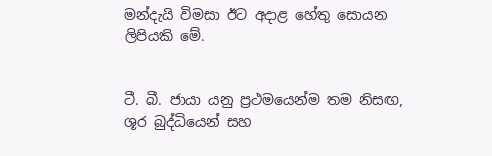මන්දැයි විමසා ඊට අදාළ හේතු සොයන ලිපියකි මේ.


ටී. බී. ජායා යනු ප්‍රථමයෙන්ම තම නිසඟ, ශූර බුද්ධියෙන් සහ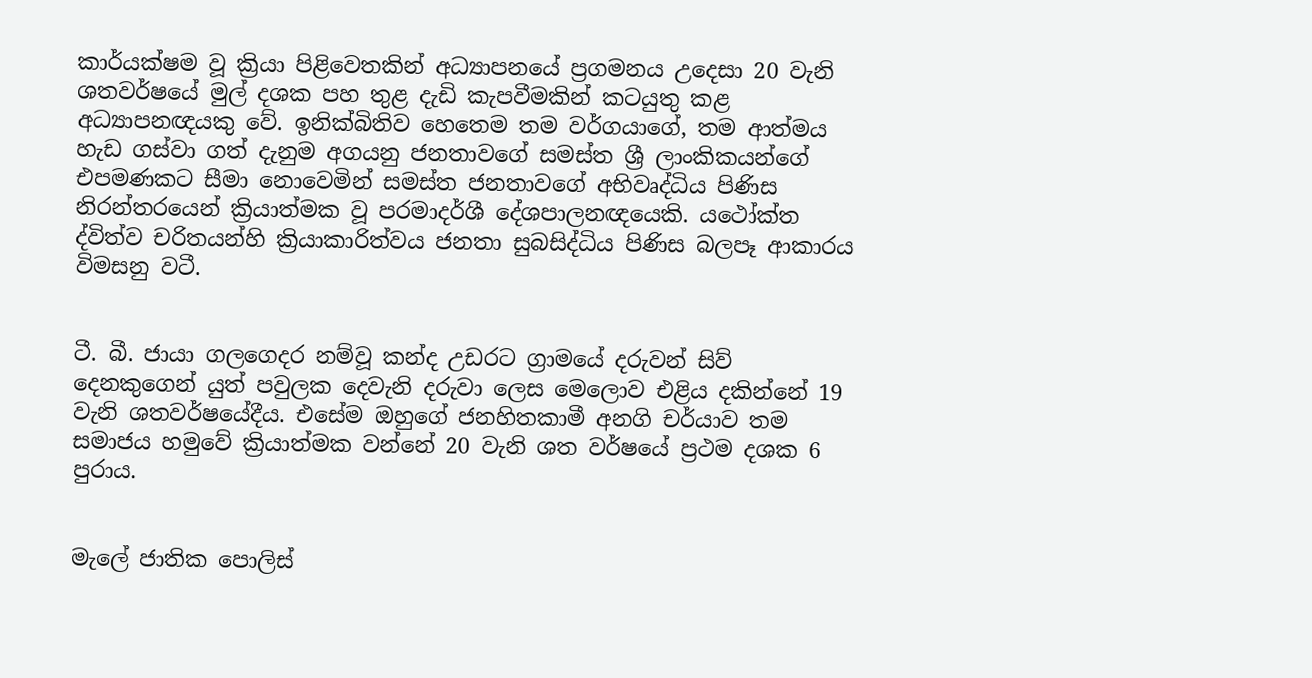කාර්යක්ෂම වූ ක්‍රියා පිළිවෙතකින් අධ්‍යාපනයේ ප්‍රගමනය උදෙසා 20 වැනි ශතවර්ෂයේ මුල් දශක පහ තුළ දැඩි කැපවීමකින් කටයුතු කළ අධ්‍යාපනඥයකු වේ. ඉනික්බිතිව හෙතෙම තම වර්ගයාගේ, තම ආත්මය හැඩ ගස්වා ගත් දැනුම අගයනු ජනතාවගේ සමස්ත ශ්‍රී ලාංකිකයන්ගේ එපමණකට සීමා නොවෙමින් සමස්ත ජනතාවගේ අභිවෘද්ධිය පිණිස නිරන්තරයෙන් ක්‍රියාත්මක වූ පරමාදර්ශී දේශපාලනඥයෙකි. යථෝක්ත ද්විත්ව චරිතයන්හි ක්‍රියාකාරිත්වය ජනතා සුබසිද්ධිය පිණිස බලපෑ ආකාරය විමසනු වටී.


ටී. බී. ජායා ගලගෙදර නම්වූ කන්ද උඩරට ග්‍රාමයේ දරුවන් සිව් දෙනකුගෙන් යුත් පවුලක දෙවැනි දරුවා ලෙස මෙලොව එළිය දකින්නේ 19 වැනි ශතවර්ෂයේදීය. එසේම ඔහුගේ ජනහිතකාමී අනගි චර්යාව තම සමාජය හමුවේ ක්‍රියාත්මක වන්නේ 20 වැනි ශත වර්ෂයේ ප්‍රථම දශක 6 පුරාය.


මැලේ ජාතික පොලිස්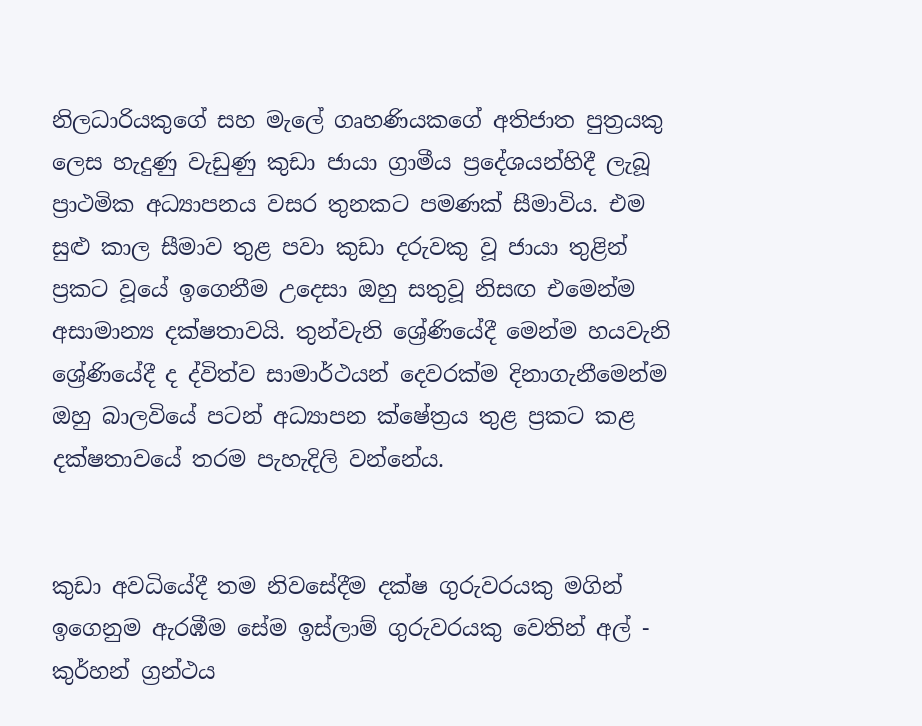නිලධාරියකුගේ සහ මැලේ ගෘහණියකගේ අතිජාත පුත්‍රයකු ලෙස හැදුණු වැඩුණු කුඩා ජායා ග්‍රාමීය ප්‍රදේශයන්හිදී ලැබූ ප්‍රාථමික අධ්‍යාපනය වසර තුනකට පමණක් සීමාවිය. එම සුළු කාල සීමාව තුළ පවා කුඩා දරුවකු වූ ජායා තුළින් ප්‍රකට වූයේ ඉගෙනීම උදෙසා ඔහු සතුවූ නිසඟ එමෙන්ම අසාමාන්‍ය දක්ෂතාවයි. තුන්වැනි ශ්‍රේණියේදී මෙන්ම හයවැනි ශ්‍රේණියේදී ද ද්විත්ව සාමාර්ථයන් දෙවරක්ම දිනාගැනීමෙන්ම ඔහු බාලවියේ පටන් අධ්‍යාපන ක්ෂේත්‍රය තුළ ප්‍රකට කළ දක්ෂතාවයේ තරම පැහැදිලි වන්නේය.


කුඩා අවධියේදී තම නිවසේදීම දක්ෂ ගුරුවරයකු මගින් ඉගෙනුම ඇරඹීම සේම ඉස්ලාම් ගුරුවරයකු වෙතින් අල් -  කුර්හන් ග්‍රන්ථය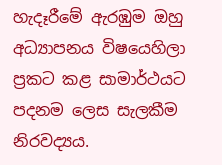හැදෑරීමේ ඇරඹුම ඔහු අධ්‍යාපනය විෂයෙහිලා ප්‍රකට කළ සාමාර්ථයට පදනම ලෙස සැලකීම නිරවද්‍යය.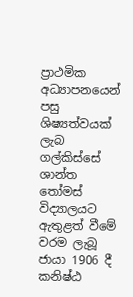ප්‍රාථමික අධ්‍යාපනයෙන් පසු ශිෂ්‍යත්වයක් ලැබ ගල්කිස්සේ ශාන්ත තෝමස් විද්‍යාලයට ඇතුළත් වීමේ වරම ලැබූ ජායා 1906 දී කනිෂ්ඨ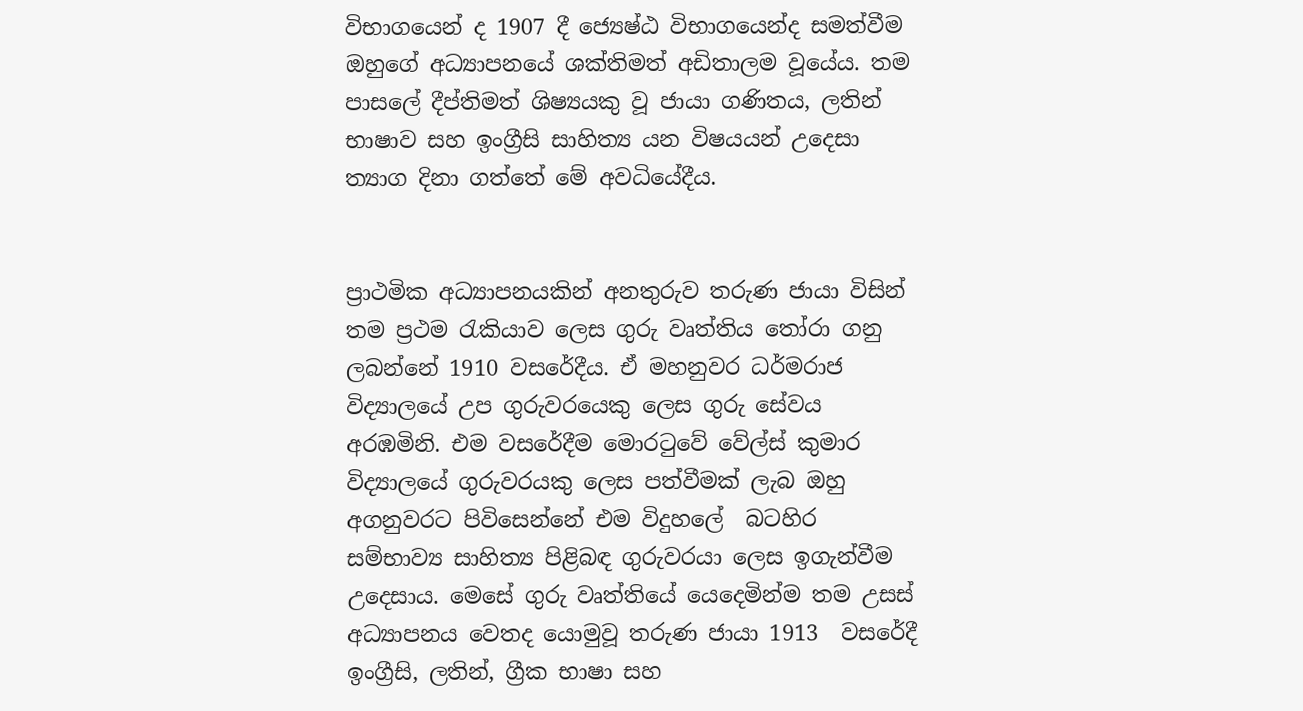විභාගයෙන් ද 1907 දී ජ්‍යෙෂ්ඨ විභාගයෙන්ද සමත්වීම ඔහුගේ අධ්‍යාපනයේ ශක්තිමත් අඩිතාලම වූයේය. තම පාසලේ දීප්තිමත් ශිෂ්‍යයකු වූ ජායා ගණිතය, ලතින් භාෂාව සහ ඉංග්‍රීසි සාහිත්‍ය යන විෂයයන් උදෙසා ත්‍යාග දිනා ගත්තේ මේ අවධියේදීය.


ප්‍රාථමික අධ්‍යාපනයකින් අනතුරුව තරුණ ජායා විසින් තම ප්‍රථම රැකියාව ලෙස ගුරු වෘත්තිය තෝරා ගනු ලබන්නේ 1910 වසරේදීය. ඒ මහනුවර ධර්මරාජ විද්‍යාලයේ උප ගුරුවරයෙකු ලෙස ගුරු සේවය අරඹමිනි. එම වසරේදීම මොරටුවේ වේල්ස් කුමාර විද්‍යාලයේ ගුරුවරයකු ලෙස පත්වීමක් ලැබ ඔහු අගනුවරට පිවිසෙන්නේ එම විදුහලේ  බටහිර සම්භාව්‍ය සාහිත්‍ය පිළිබඳ ගුරුවරයා ලෙස ඉගැන්වීම උදෙසාය. මෙසේ ගුරු වෘත්තියේ යෙදෙමින්ම තම උසස් අධ්‍යාපනය වෙතද යොමුවූ තරුණ ජායා 1913  වසරේදී ඉංග්‍රීසි, ලතින්, ග්‍රීක භාෂා සහ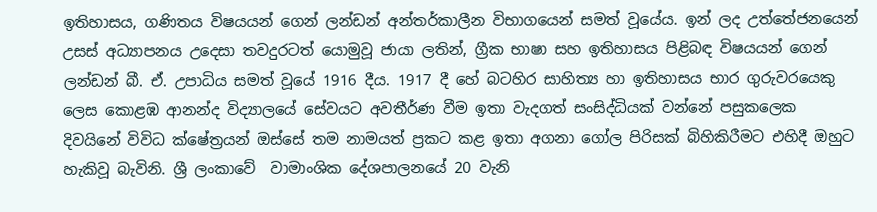ඉතිහාසය, ගණිතය විෂයයන් ගෙන් ලන්ඩන් අන්තර්කාලීන විභාගයෙන් සමත් වූයේය. ඉන් ලද උත්තේජනයෙන් උසස් අධ්‍යාපනය උදෙසා තවදුරටත් යොමුවූ ජායා ලතින්, ග්‍රීක භාෂා සහ ඉතිහාසය පිළිබඳ විෂයයන් ගෙන් ලන්ඩන් බී. ඒ. උපාධිය සමත් වූයේ 1916 දීය. 1917 දී හේ බටහිර සාහිත්‍ය හා ඉතිහාසය භාර ගුරුවරයෙකු ලෙස කොළඹ ආනන්ද විද්‍යාලයේ සේවයට අවතීර්ණ වීම ඉතා වැදගත් සංසිද්ධියක් වන්නේ පසුකලෙක දිවයිනේ විවිධ ක්ෂේත්‍රයන් ඔස්සේ තම නාමයත් ප්‍රකට කළ ඉතා අගනා ගෝල පිරිසක් බිහිකිරීමට එහිදී ඔහුට හැකිවූ බැවිනි. ශ්‍රී ලංකාවේ  වාමාංශික දේශපාලනයේ 20 වැනි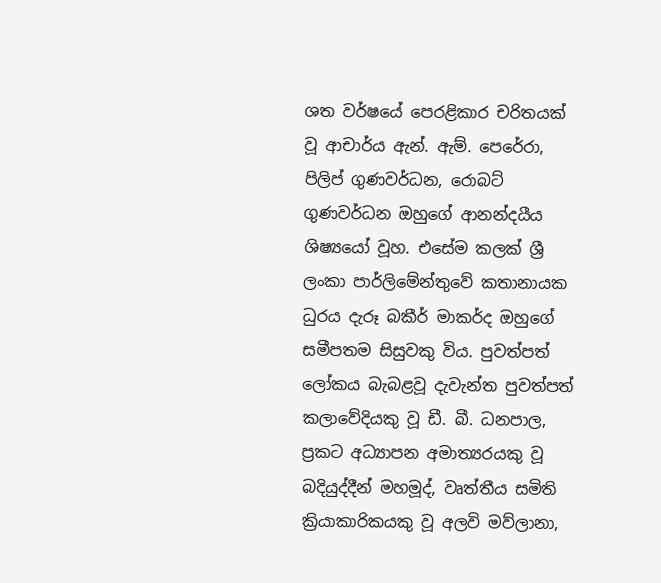ශත වර්ෂයේ පෙරළිකාර චරිතයක් වූ ආචාර්ය ඇන්. ඇම්. පෙරේරා, පිලිප් ගුණවර්ධන, රොබට් ගුණවර්ධන ඔහුගේ ආනන්දයීය ශිෂ්‍යයෝ වූහ. එසේම කලක් ශ්‍රී ලංකා පාර්ලිමේන්තුවේ කතානායක ධුරය දැරූ බකීර් මාකර්ද ඔහුගේ සමීපතම සිසුවකු විය. පුවත්පත් ලෝකය බැබළවූ දැවැන්ත පුවත්පත් කලාවේදියකු වූ ඩී. බී. ධනපාල, ප්‍රකට අධ්‍යාපන අමාත්‍යරයකු වූ බදියුද්දීන් මහමූද්, වෘත්තීය සමිති ක්‍රියාකාරිකයකු වූ අලවි මව්ලානා,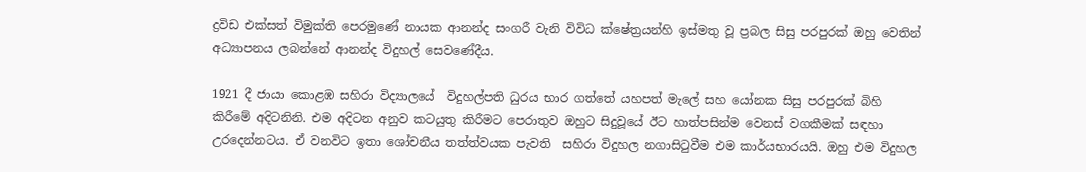ද්‍රවිඩ එක්සත් විමුක්ති පෙරමුණේ නායක ආනන්ද සංගරී වැනි විවිධ ක්ෂේත්‍රයන්හි ඉස්මතු වූ ප්‍රබල සිසු පරපුරක් ඔහු වෙතින් අධ්‍යාපනය ලබන්නේ ආනන්ද විදුහල් සෙවණේදීය.

1921 දී ජායා කොළඹ සහිරා විද්‍යාලයේ  විදුහල්පති ධුරය භාර ගත්තේ යහපත් මැලේ සහ යෝනක සිසු පරපුරක් බිහි කිරීමේ අදිටනිනි. එම අදිටන අනුව කටයුතු කිරීමට පෙරාතුව ඔහුට සිදුවූයේ ඊට හාත්පසින්ම වෙනස් වගකීමක් සඳහා උරදෙන්නටය. ඒ වනවිට ඉතා ශෝචනීය තත්ත්වයක පැවති  සහිරා විදුහල නගාසිටුවීම එම කාර්යභාරයයි. ඔහු එම විදුහල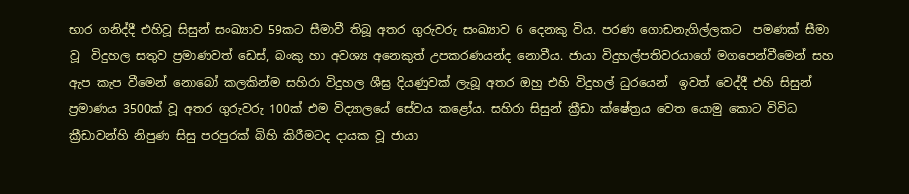භාර ගනිද්දී එහිවූ සිසුන් සංඛ්‍යාව 59කට සීමාවී තිබූ අතර ගුරුවරු සංඛ්‍යාව 6 දෙනකු විය. පරණ ගොඩනැගිල්ලකට  පමණක් සීමා වූ  විදුහල සතුව ප්‍රමාණවත් ඩෙස්, බංකු හා අවශ්‍ය අනෙකුත් උපකරණයන්ද නොවීය. ජායා විදුහල්පතිවරයාගේ මගපෙන්වීමෙන් සහ ඇප කැප වීමෙන් නොබෝ කලකින්ම සහිරා විදුහල ශීඝ්‍ර දියණුවක් ලැබූ අතර ඔහු එහි විදුහල් ධුරයෙන්  ඉවත් වෙද්දී එහි සිසුන් ප්‍රමාණය 3500ක් වූ අතර ගුරුවරු 100ක් එම විද්‍යාලයේ සේවය කළෝය. සහිරා සිසුන් ක්‍රීඩා ක්ෂේත්‍රය වෙත යොමු කොට විවිධ ක්‍රීඩාවන්හි නිපුණ සිසු පරපුරක් බිහි කිරීමටද දායක වූ ජායා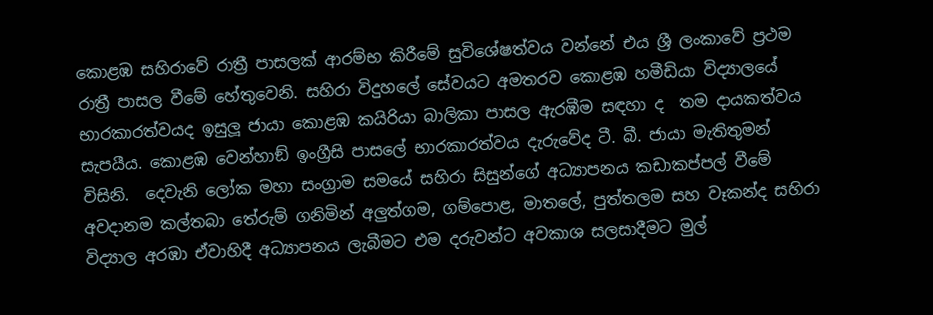කොළඹ සහිරාවේ රාත්‍රී පාසලක් ආරම්භ කිරීමේ සුවිශේෂත්වය වන්නේ එය ශ්‍රී ලංකාවේ ප්‍රථම රාත්‍රී පාසල වීමේ හේතුවෙනි. සහිරා විදුහලේ සේවයට අමතරව කොළඹ හමීඩියා විද්‍යාලයේ භාරකාරත්වයද ඉසුලූ ජායා කොළඹ කයිරියා බාලිකා පාසල ඇරඹීම සඳහා ද  තම දායකත්වය සැපයීය. කොළඹ වෙන්හාඞ් ඉංග්‍රීසි පාසලේ භාරකාරත්වය දැරුවේද ටී. බී. ජායා මැතිතුමන් විසිනි.  දෙවැනි ලෝක මහා සංග්‍රාම සමයේ සහිරා සිසුන්ගේ අධ්‍යාපනය කඩාකප්පල් වීමේ අවදානම කල්තබා තේරුම් ගනිමින් අලුත්ගම, ගම්පොළ, මාතලේ, පුත්තලම සහ වෑකන්ද සහිරා විද්‍යාල අරඹා ඒවාහිදී අධ්‍යාපනය ලැබීමට එම දරුවන්ට අවකාශ සලසාදීමට මුල්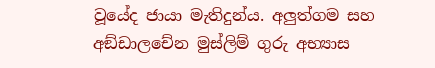වූයේද ජායා මැතිදුන්ය. අලුත්ගම සහ අඞ්ඩාලචේන මුස්ලිම් ගුරු අභ්‍යාස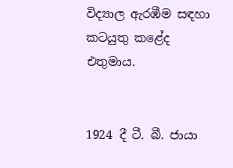විද්‍යාල ඇරඹීම සඳහා කටයුතු කළේද එතුමාය.


1924 දී ටී. බී. ජායා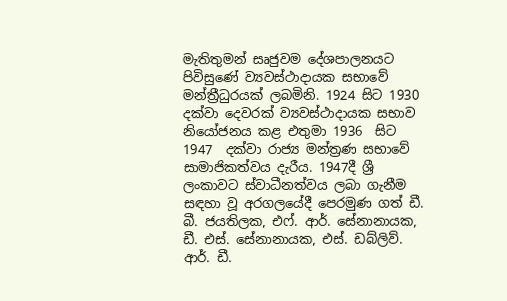මැතිතුමන් සෘජුවම දේශපාලනයට පිවිසුණේ ව්‍යවස්ථාදායක සභාවේ මන්ත්‍රීධුරයක් ලබමිනි. 1924 සිට 1930 දක්වා දෙවරක් ව්‍යවස්ථාදායක සභාව නියෝජනය කළ එතුමා 1936  සිට 1947  දක්වා රාජ්‍ය මන්ත්‍රණ සභාවේ සාමාජිකත්වය දැරීය. 1947දී ශ්‍රී ලංකාවට ස්වාධීනත්වය ලබා ගැනීම සඳහා වූ අරගලයේදී පෙරමුණ ගත් ඩී. බී. ජයතිලක, එෆ්. ආර්. සේනානායක, ඩී. එස්. සේනානායක, එස්. ඩබ්ලිව්. ආර්. ඩී.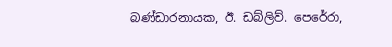බණ්ඩාරනායක, ඊ. ඩබ්ලිව්. පෙරේරා,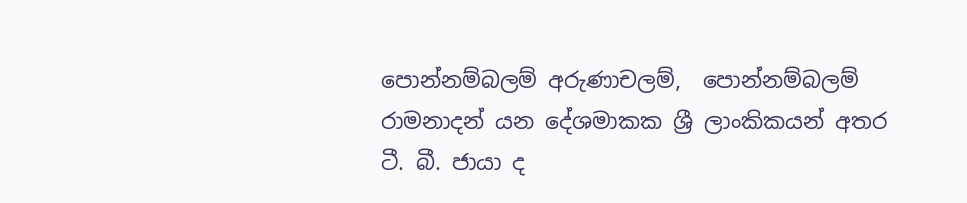පොන්නම්බලම් අරුණාචලම්,  පොන්නම්බලම් රාමනාදන් යන දේශමාකක ශ්‍රී ලාංකිකයන් අතර ටී. බී. ජායා ද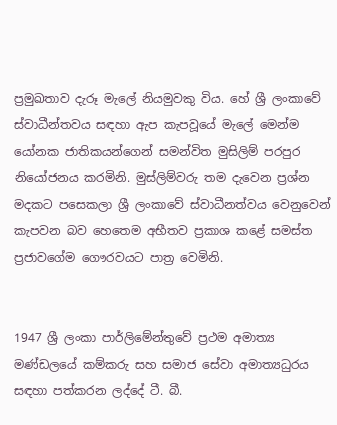ප්‍රමුඛතාව දැරූ මැලේ නියමුවකු විය. හේ ශ්‍රී ලංකාවේ ස්වාධීන්තවය සඳහා ඇප කැපවූයේ මැලේ මෙන්ම යෝනක ජාතිකයන්ගෙන් සමන්විත මුසිලිම් පරපුර නියෝජනය කරමිනි. මුස්ලිම්වරු තම දැවෙන ප්‍රශ්න මදකට පසෙකලා ශ්‍රී ලංකාවේ ස්වාධීනත්වය වෙනුවෙන් කැපවන බව හෙතෙම අභීතව ප්‍රකාශ කළේ සමස්ත  ප්‍රජාවගේම ගෞරවයට පාත්‍ර වෙමිනි.


1947 ශ්‍රී ලංකා පාර්ලිමේන්තුවේ ප්‍රථම අමාත්‍ය මණ්ඩලයේ කම්කරු සහ සමාජ සේවා අමාත්‍යධුරය සඳහා පත්කරන ලද්දේ ටී. බී.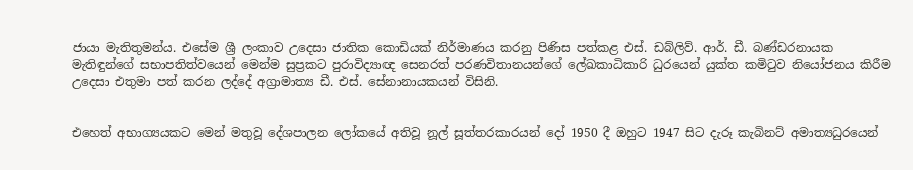ජායා මැතිතුමන්ය. එසේම ශ්‍රී ලංකාව උදෙසා ජාතික කොඩියක් නිර්මාණය කරනු පිණිස පත්කළ එස්. ඩබ්ලිව්. ආර්. ඩී. බණ්ඩරනායක මැතිඳුන්ගේ සභාපතිත්වයෙන් මෙන්ම සුප්‍රකට පුරාවිද්‍යාඥ සෙනරත් පරණවිතානයන්ගේ ලේඛකාධිකාරි ධුරයෙන් යුක්ත කමිටුව නියෝජනය කිරීම උදෙසා එතුමා පත් කරන ලද්දේ අග්‍රාමාත්‍ය ඩී. එස්. සේනානායකයන් විසිනි.


එහෙත් අභාග්‍යයකට මෙන් මතුවූ දේශපාලන ලෝකයේ අතිවූ නූල් සූත්තරකාරයන් දෝ 1950 දී ඔහුට 1947 සිට දැරූ කැබිනට් අමාත්‍යධුරයෙන්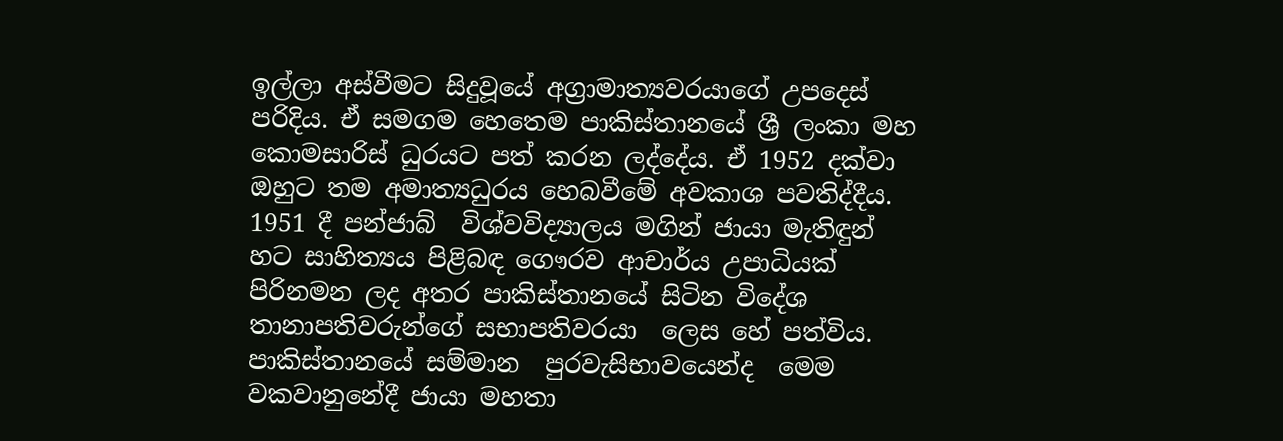ඉල්ලා අස්වීමට සිදුවූයේ අග්‍රාමාත්‍යවරයාගේ උපදෙස් පරිදිය. ඒ සමගම හෙතෙම පාකිස්තානයේ ශ්‍රී ලංකා මහ කොමසාරිස් ධුරයට පත් කරන ලද්දේය. ඒ 1952 දක්වා ඔහුට තම අමාත්‍යධුරය හෙබවීමේ අවකාශ පවතිද්දීය. 1951 දී පන්ජාබ්  විශ්වවිද්‍යාලය මගින් ජායා මැතිඳුන් හට සාහිත්‍යය පිළිබඳ ගෞරව ආචාර්ය උපාධියක් පිරිනමන ලද අතර පාකිස්තානයේ සිටින විදේශ තානාපතිවරුන්ගේ සභාපතිවරයා  ලෙස හේ පත්විය. පාකිස්තානයේ සම්මාන  පුරවැසිභාවයෙන්ද  මෙම වකවානුනේදී ජායා මහතා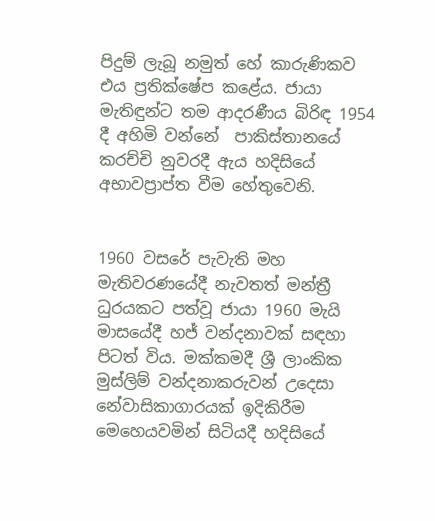පිදුම් ලැබූ නමුත් හේ කාරුණිකව  එය ප්‍රතික්ෂේප කළේය. ජායා මැතිඳුන්ට තම ආදරණීය බිරිඳ 1954 දී අහිමි වන්නේ  පාකිස්තානයේ කරච්චි නුවරදී ඇය හදිසියේ අභාවප්‍රාප්ත වීම හේතුවෙනි.


1960 වසරේ පැවැති මහ මැතිවරණයේදී නැවතත් මන්ත්‍රී ධුරයකට පත්වූ ජායා 1960 මැයි මාසයේදී හජ් වන්දනාවක් සඳහා  පිටත් විය. මක්කමදී ශ්‍රී ලාංකික මුස්ලිම් වන්දනාකරුවන් උදෙසා නේවාසිකාගාරයක් ඉදිකිරීම මෙහෙයවමින් සිටියදී හදිසියේ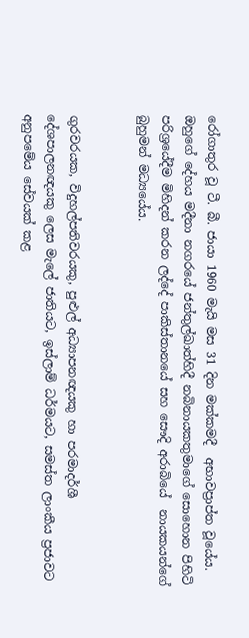රෝගාතුර වූ ටී. බී. ජායා 1960 මැයි මස 31 දින මක්කමදී  අභාවප්‍රාප්ත වූයේය. ඔහුගේ දේහය මදීනා නගරයේ ජන්තුල්ඛාත්හිදී නබිනායකතුමාගේ සොහොන පිහිටි පරිශ්‍රයේදීම මිහිදන් කරන ලද්දේ පාකිස්තානයේ සහ සෞදි අරාබියේ  නායකයන්ගේ බුහුමන් මධ්‍යයේය.


ගුරවරයක, විදුහල්පතිවරයකු, පුළුල් අධ්‍යාපනඥයකු හා පරමාදර්ශී දේශපාලනඥයකු ලෙස මැලේ ජාතියට, ඉස්ලාම් ධර්මයට, සමස්ත ලාංකීය ප්‍රජාවට අනුපමේය සේවයක් කළ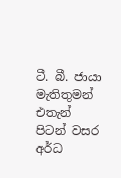ටී. බී. ජායා මැතිතුමන්  එතැන් පිටන් වසර අර්ධ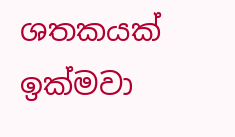ශතකයක් ඉක්මවා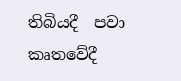තිබියදී  පවා කෘතවේදී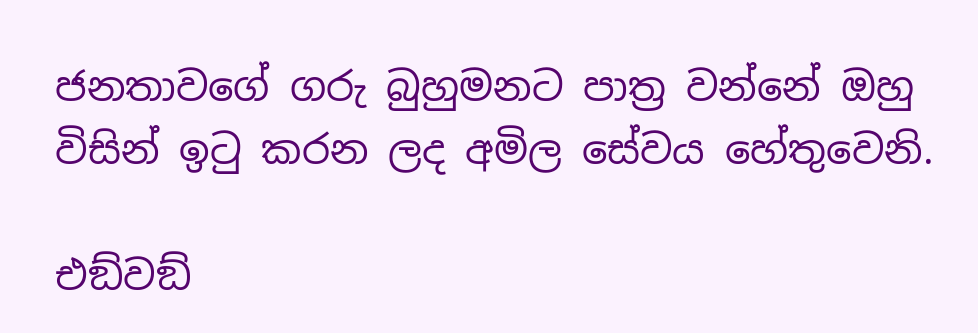ජනතාවගේ ගරු බුහුමනට පාත්‍ර වන්නේ ඔහු විසින් ඉටු කරන ලද අමිල සේවය හේතුවෙනි.

එඞ්වඞ්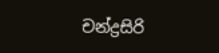චන්ද්‍රසිරි